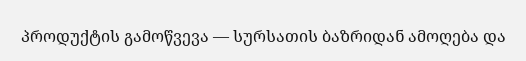პროდუქტის გამოწვევა — სურსათის ბაზრიდან ამოღება და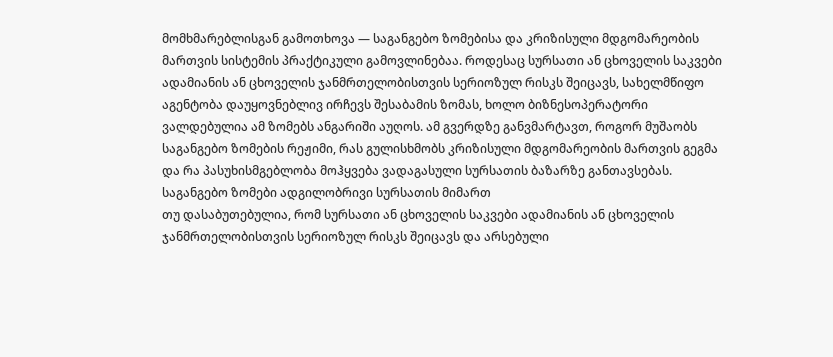მომხმარებლისგან გამოთხოვა — საგანგებო ზომებისა და კრიზისული მდგომარეობის მართვის სისტემის პრაქტიკული გამოვლინებაა. როდესაც სურსათი ან ცხოველის საკვები ადამიანის ან ცხოველის ჯანმრთელობისთვის სერიოზულ რისკს შეიცავს, სახელმწიფო აგენტობა დაუყოვნებლივ ირჩევს შესაბამის ზომას, ხოლო ბიზნესოპერატორი ვალდებულია ამ ზომებს ანგარიში აუღოს. ამ გვერდზე განვმარტავთ, როგორ მუშაობს საგანგებო ზომების რეჟიმი, რას გულისხმობს კრიზისული მდგომარეობის მართვის გეგმა და რა პასუხისმგებლობა მოჰყვება ვადაგასული სურსათის ბაზარზე განთავსებას.
საგანგებო ზომები ადგილობრივი სურსათის მიმართ
თუ დასაბუთებულია, რომ სურსათი ან ცხოველის საკვები ადამიანის ან ცხოველის ჯანმრთელობისთვის სერიოზულ რისკს შეიცავს და არსებული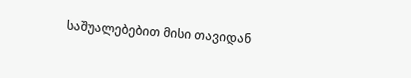საშუალებებით მისი თავიდან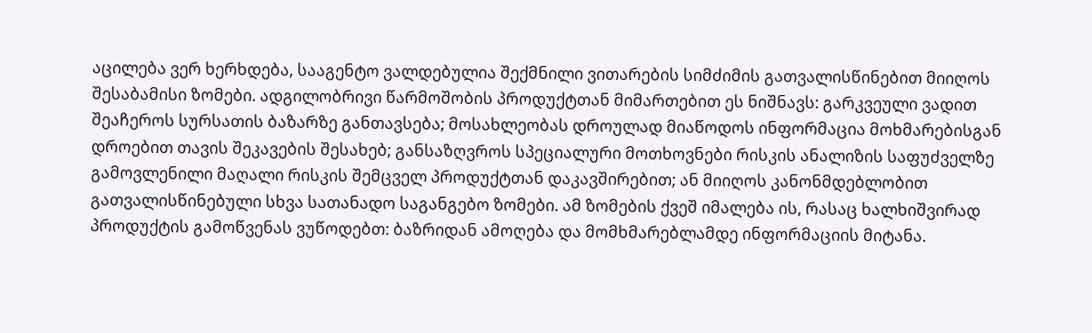აცილება ვერ ხერხდება, სააგენტო ვალდებულია შექმნილი ვითარების სიმძიმის გათვალისწინებით მიიღოს შესაბამისი ზომები. ადგილობრივი წარმოშობის პროდუქტთან მიმართებით ეს ნიშნავს: გარკვეული ვადით შეაჩეროს სურსათის ბაზარზე განთავსება; მოსახლეობას დროულად მიაწოდოს ინფორმაცია მოხმარებისგან დროებით თავის შეკავების შესახებ; განსაზღვროს სპეციალური მოთხოვნები რისკის ანალიზის საფუძველზე გამოვლენილი მაღალი რისკის შემცველ პროდუქტთან დაკავშირებით; ან მიიღოს კანონმდებლობით გათვალისწინებული სხვა სათანადო საგანგებო ზომები. ამ ზომების ქვეშ იმალება ის, რასაც ხალხიშვირად პროდუქტის გამოწვენას ვუწოდებთ: ბაზრიდან ამოღება და მომხმარებლამდე ინფორმაციის მიტანა.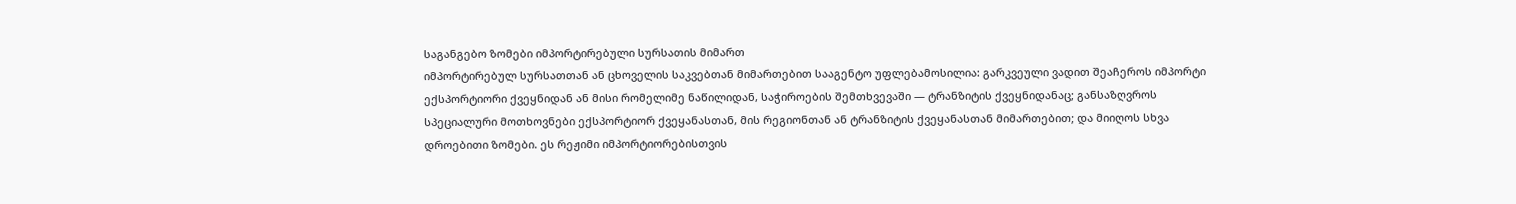საგანგებო ზომები იმპორტირებული სურსათის მიმართ
იმპორტირებულ სურსათთან ან ცხოველის საკვებთან მიმართებით სააგენტო უფლებამოსილია: გარკვეული ვადით შეაჩეროს იმპორტი ექსპორტიორი ქვეყნიდან ან მისი რომელიმე ნაწილიდან, საჭიროების შემთხვევაში — ტრანზიტის ქვეყნიდანაც; განსაზღვროს სპეციალური მოთხოვნები ექსპორტიორ ქვეყანასთან, მის რეგიონთან ან ტრანზიტის ქვეყანასთან მიმართებით; და მიიღოს სხვა დროებითი ზომები. ეს რეჟიმი იმპორტიორებისთვის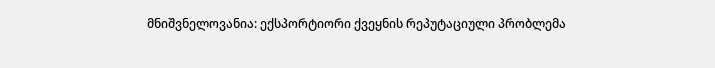მნიშვნელოვანია: ექსპორტიორი ქვეყნის რეპუტაციული პრობლემა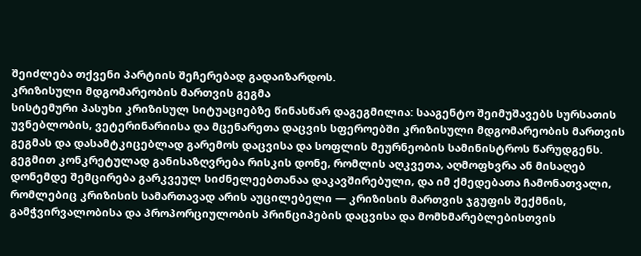შეიძლება თქვენი პარტიის შეჩერებად გადაიზარდოს.
კრიზისული მდგომარეობის მართვის გეგმა
სისტემური პასუხი კრიზისულ სიტუაციებზე წინასწარ დაგეგმილია: სააგენტო შეიმუშავებს სურსათის უვნებლობის, ვეტერინარიისა და მცენარეთა დაცვის სფეროებში კრიზისული მდგომარეობის მართვის გეგმას და დასამტკიცებლად გარემოს დაცვისა და სოფლის მეურნეობის სამინისტროს წარუდგენს. გეგმით კონკრეტულად განისაზღვრება რისკის დონე, რომლის აღკვეთა, აღმოფხვრა ან მისაღებ დონემდე შემცირება გარკვეულ სიძნელეებთანაა დაკავშირებული, და იმ ქმედებათა ჩამონათვალი, რომლებიც კრიზისის სამართავად არის აუცილებელი — კრიზისის მართვის ჯგუფის შექმნის, გამჭვირვალობისა და პროპორციულობის პრინციპების დაცვისა და მომხმარებლებისთვის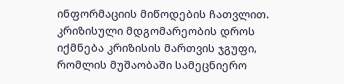ინფორმაციის მიწოდების ჩათვლით.
კრიზისული მდგომარეობის დროს იქმნება კრიზისის მართვის ჯგუფი, რომლის მუშაობაში სამეცნიერო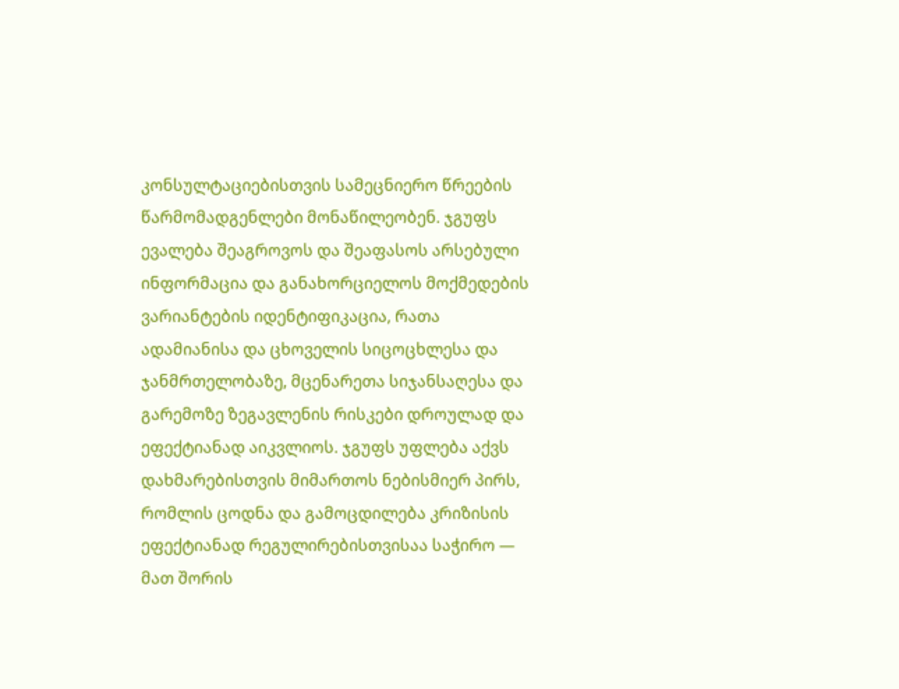კონსულტაციებისთვის სამეცნიერო წრეების წარმომადგენლები მონაწილეობენ. ჯგუფს ევალება შეაგროვოს და შეაფასოს არსებული ინფორმაცია და განახორციელოს მოქმედების ვარიანტების იდენტიფიკაცია, რათა ადამიანისა და ცხოველის სიცოცხლესა და ჯანმრთელობაზე, მცენარეთა სიჯანსაღესა და გარემოზე ზეგავლენის რისკები დროულად და ეფექტიანად აიკვლიოს. ჯგუფს უფლება აქვს დახმარებისთვის მიმართოს ნებისმიერ პირს, რომლის ცოდნა და გამოცდილება კრიზისის ეფექტიანად რეგულირებისთვისაა საჭირო — მათ შორის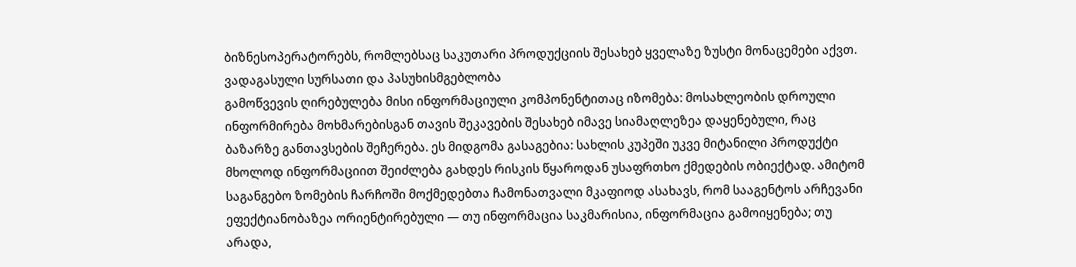ბიზნესოპერატორებს, რომლებსაც საკუთარი პროდუქციის შესახებ ყველაზე ზუსტი მონაცემები აქვთ.
ვადაგასული სურსათი და პასუხისმგებლობა
გამოწვევის ღირებულება მისი ინფორმაციული კომპონენტითაც იზომება: მოსახლეობის დროული ინფორმირება მოხმარებისგან თავის შეკავების შესახებ იმავე სიამაღლეზეა დაყენებული, რაც ბაზარზე განთავსების შეჩერება. ეს მიდგომა გასაგებია: სახლის კუპეში უკვე მიტანილი პროდუქტი მხოლოდ ინფორმაციით შეიძლება გახდეს რისკის წყაროდან უსაფრთხო ქმედების ობიექტად. ამიტომ საგანგებო ზომების ჩარჩოში მოქმედებთა ჩამონათვალი მკაფიოდ ასახავს, რომ სააგენტოს არჩევანი ეფექტიანობაზეა ორიენტირებული — თუ ინფორმაცია საკმარისია, ინფორმაცია გამოიყენება; თუ არადა,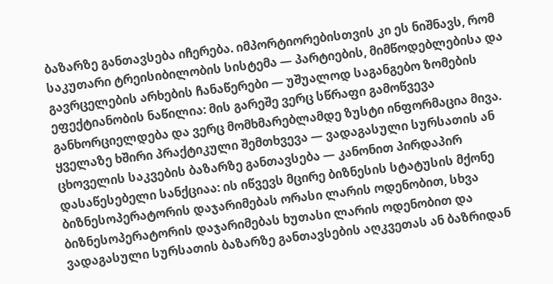ბაზარზე განთავსება იჩერება. იმპორტიორებისთვის კი ეს ნიშნავს, რომ საკუთარი ტრეისიბილობის სისტემა — პარტიების, მიმწოდებლებისა და გავრცელების არხების ჩანაწერები — უშუალოდ საგანგებო ზომების ეფექტიანობის ნაწილია: მის გარეშე ვერც სწრაფი გამოწვევა განხორციელდება და ვერც მომხმარებლამდე ზუსტი ინფორმაცია მივა.
ყველაზე ხშირი პრაქტიკული შემთხვევა — ვადაგასული სურსათის ან ცხოველის საკვების ბაზარზე განთავსება — კანონით პირდაპირ დასაწესებელი სანქციაა: ის იწვევს მცირე ბიზნესის სტატუსის მქონე ბიზნესოპერატორის დაჯარიმებას ორასი ლარის ოდენობით, სხვა ბიზნესოპერატორის დაჯარიმებას ხუთასი ლარის ოდენობით და ვადაგასული სურსათის ბაზარზე განთავსების აღკვეთას ან ბაზრიდან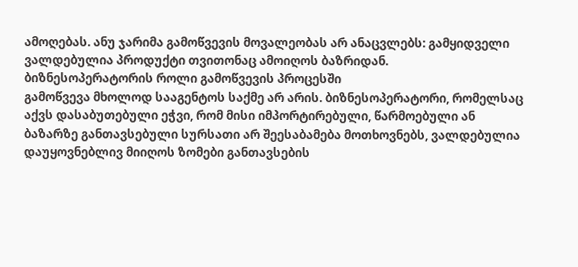ამოღებას. ანუ ჯარიმა გამოწვევის მოვალეობას არ ანაცვლებს: გამყიდველი ვალდებულია პროდუქტი თვითონაც ამოიღოს ბაზრიდან.
ბიზნესოპერატორის როლი გამოწვევის პროცესში
გამოწვევა მხოლოდ სააგენტოს საქმე არ არის. ბიზნესოპერატორი, რომელსაც აქვს დასაბუთებული ეჭვი, რომ მისი იმპორტირებული, წარმოებული ან ბაზარზე განთავსებული სურსათი არ შეესაბამება მოთხოვნებს, ვალდებულია დაუყოვნებლივ მიიღოს ზომები განთავსების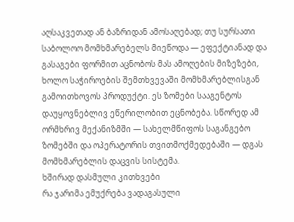აღსაკვეთად ან ბაზრიდან ამოსაღებად; თუ სურსათი საბოლოო მომხმარებელს მიეწოდა — ეფექტიანად და გასაგები ფორმით აცნობოს მას ამოღების მიზეზები, ხოლო საჭიროების შემთხვევაში მომხმარებლისგან გამოითხოვოს პროდუქტი. ეს ზომები სააგენტოს დაუყოვნებლივ ეწერილობით ეცნობება. სწორედ ამ ორმხრივ მექანიზმში — სახელმწიფოს საგანგებო ზომებში და ოპერატორის თვითმოქმედებაში — დგას მომხმარებლის დაცვის სისტემა.
ხშირად დასმული კითხვები
რა ჯარიმა ემუქრება ვადაგასული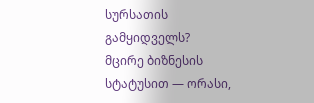სურსათის გამყიდველს?
მცირე ბიზნესის სტატუსით — ორასი,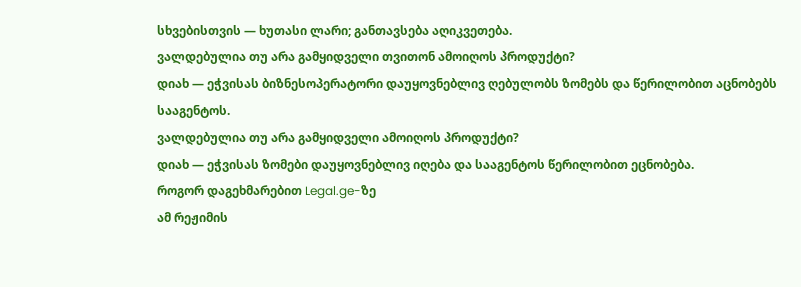სხვებისთვის — ხუთასი ლარი; განთავსება აღიკვეთება.
ვალდებულია თუ არა გამყიდველი თვითონ ამოიღოს პროდუქტი?
დიახ — ეჭვისას ბიზნესოპერატორი დაუყოვნებლივ ღებულობს ზომებს და წერილობით აცნობებს სააგენტოს.
ვალდებულია თუ არა გამყიდველი ამოიღოს პროდუქტი?
დიახ — ეჭვისას ზომები დაუყოვნებლივ იღება და სააგენტოს წერილობით ეცნობება.
როგორ დაგეხმარებით Legal.ge-ზე
ამ რეჟიმის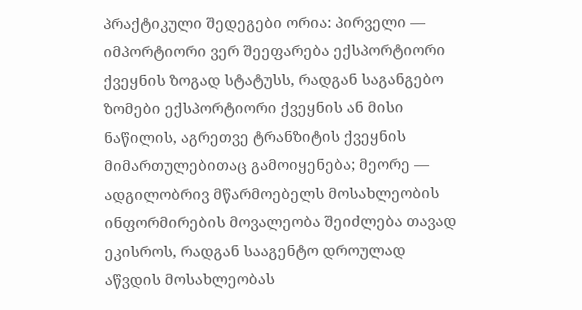პრაქტიკული შედეგები ორია: პირველი — იმპორტიორი ვერ შეეფარება ექსპორტიორი ქვეყნის ზოგად სტატუსს, რადგან საგანგებო ზომები ექსპორტიორი ქვეყნის ან მისი ნაწილის, აგრეთვე ტრანზიტის ქვეყნის მიმართულებითაც გამოიყენება; მეორე — ადგილობრივ მწარმოებელს მოსახლეობის ინფორმირების მოვალეობა შეიძლება თავად ეკისროს, რადგან სააგენტო დროულად აწვდის მოსახლეობას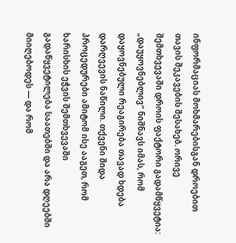ინფორმაციას მოხმარებისგან დროებით თავის შეკავების შესახებ. ორივე შემთხვევაში დროის ფაქტორი გადამწყვეტია: „დაუყოვნებლივ“ ნიშნავს იმას, რომ დაყოვნებული რეაგირება თავად ხდება დარღვევის ნაწილი. თქვენი შიდა პროცედურები ამიტომ ისე ააგეთ, რომ ხარისხის ეჭვის შემთხვევაში გადაწყვეტილება საათებში და არა დღეებში მიიღებოდეს — და რომ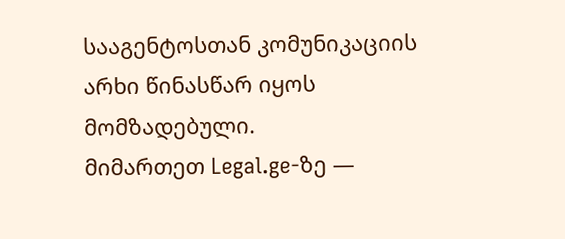სააგენტოსთან კომუნიკაციის არხი წინასწარ იყოს მომზადებული.
მიმართეთ Legal.ge-ზე —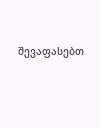შევაფასებთ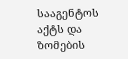სააგენტოს აქტს და ზომების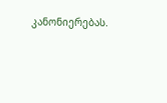კანონიერებას.